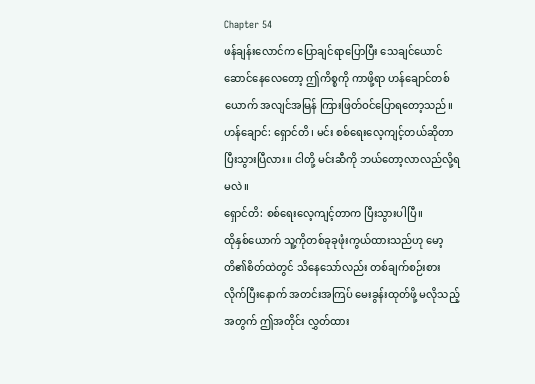Chapter 54
ဖန်ချန်းလောင်က ပြောချင်ရာပြောပြီး သေချင်ယောင်ဆောင်နေလေတော့ ဤကိစ္စကို ကာဖို့ရာ ဟန်ချောင်တစ်ယောက် အလျင်အမြန် ကြားဖြတ်ဝင်ပြောရတော့သည်။
ဟန်ချောင်: ရှောင်တိ၊ မင်း စစ်ရေးလေ့ကျင့်တယ်ဆိုတာ ပြီးသွားပြီလား။ ငါတို့ မင်းဆီကို ဘယ်တော့လာလည်လို့ရမလဲ။
ရှောင်တိ: စစ်ရေးလေ့ကျင့်တာက ပြီးသွားပါပြီ။
ထိုနှစ်ယောက် သူ့ကိုတစ်ခုခုဖုံးကွယ်ထားသည်ဟု မော့တိ၏စိတ်ထဲတွင် သိနေသော်လည်း တစ်ချက်စဉ်းစားလိုက်ပြီးနောက် အတင်းအကြပ် မေးခွန်းထုတ်ဖို့ မလိုသည့်အတွက် ဤအတိုင်း လွှတ်ထား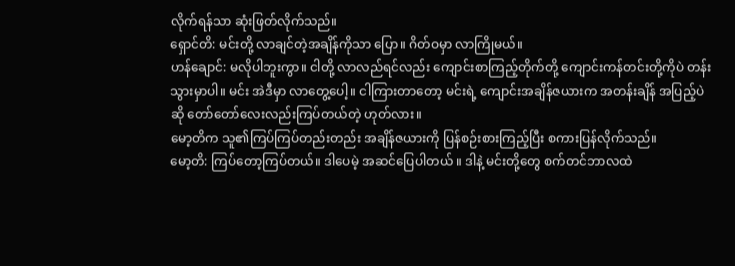လိုက်ရန်သာ ဆုံးဖြတ်လိုက်သည်။
ရှောင်တိ: မင်းတို့ လာချင်တဲ့အချိန်ကိုသာ ပြော။ ဂိတ်ဝမှာ လာကြိုမယ်။
ဟန်ချောင်: မလိုပါဘူးကွာ။ ငါတို့ လာလည်ရင်လည်း ကျောင်းစာကြည့်တိုက်တို့ ကျောင်းကန်တင်းတို့ကိုပဲ တန်းသွားမှာပါ။ မင်း အဲဒီမှာ လာတွေ့ပေါ့။ ငါကြားတာတော့ မင်းရဲ့ ကျောင်းအချိန်ဇယားက အတန်းချိန် အပြည့်ပဲဆို တော်တော်လေးလည်းကြပ်တယ်တဲ့ ဟုတ်လား။
မော့တိက သူ၏ကြပ်ကြပ်တည်းတည်း အချိန်ဇယားကို ပြန်စဉ်းစားကြည့်ပြီး စကားပြန်လိုက်သည်။
မော့တိ: ကြပ်တော့ကြပ်တယ်။ ဒါပေမဲ့ အဆင်ပြေပါတယ် ။ ဒါနဲ့ မင်းတို့တွေ စက်တင်ဘာလထဲ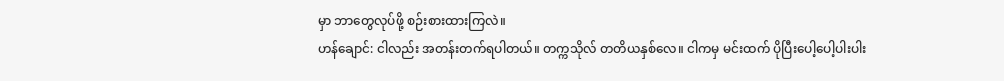မှာ ဘာတွေလုပ်ဖို့ စဉ်းစားထားကြလဲ။
ဟန်ချောင်: ငါလည်း အတန်းတက်ရပါတယ်။ တက္ကသိုလ် တတိယနှစ်လေ။ ငါကမှ မင်းထက် ပိုပြီးပေါ့ပေါ့ပါးပါး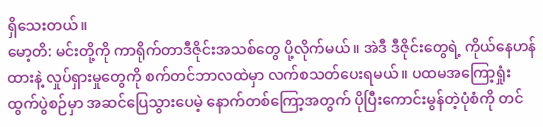ရှိသေးတယ်။
မော့တိ: မင်းတို့ကို ကာရိုက်တာဒီဇိုင်းအသစ်တွေ ပို့လိုက်မယ်။ အဲဒီ ဒီဇိုင်းတွေရဲ့ ကိုယ်နေဟန်ထားနဲ့ လှုပ်ရှားမှုတွေကို စက်တင်ဘာလထဲမှာ လက်စသတ်ပေးရမယ်။ ပထမအကြော့ရှုံးထွက်ပွဲစဉ်မှာ အဆင်ပြေသွားပေမဲ့ နောက်တစ်ကြော့အတွက် ပိုပြီးကောင်းမွန်တဲ့ပုံစံကို တင်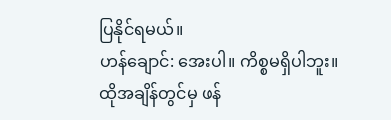ပြနိုင်ရမယ်။
ဟန်ချောင်: အေးပါ။ ကိစ္စမရှိပါဘူး။
ထိုအချိန်တွင်မှ ဖန်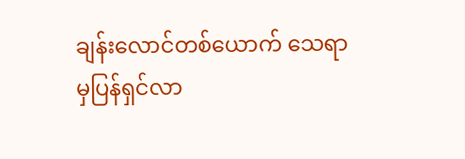ချန်းလောင်တစ်ယောက် သေရာမှပြန်ရှင်လာ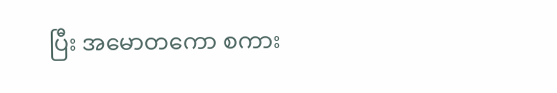ပြီး အမောတကော စကား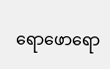ရောဖောရော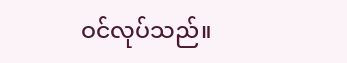ဝင်လုပ်သည်။